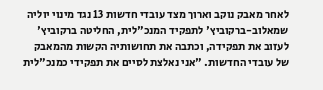לאחר מאבק נוקב וארוך מצד עובדי חדשות 13 נגד מינוי יוליה שמאלוב-ברקוביץ' לתפקיד המנכ"לית, החליטה ברקוביץ' לעזוב את תפקידה, וכתבה את תחושותיה הקשות מהמאבק של עובדי החדשות. "אני נאלצת לסיים את תפקידי כמנכ"לית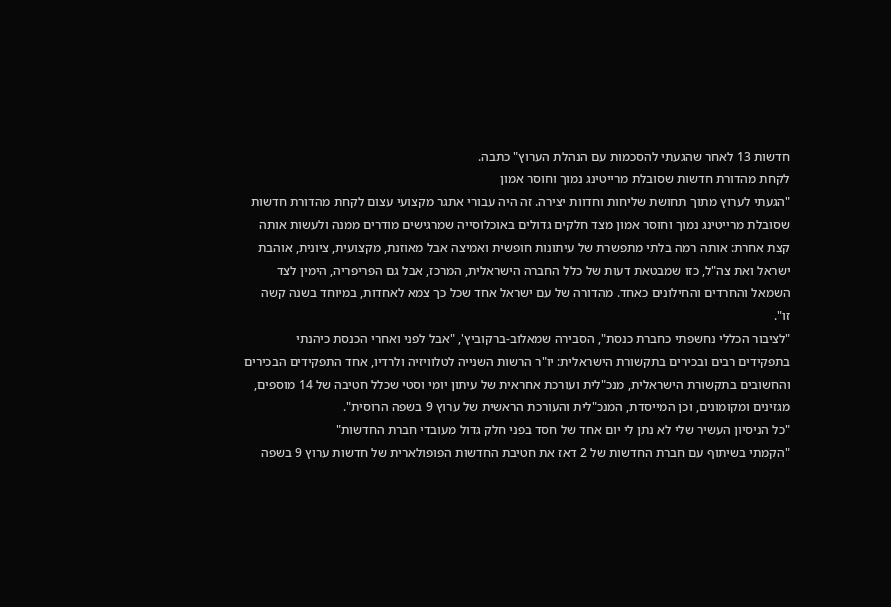חדשות 13 לאחר שהגעתי להסכמות עם הנהלת הערוץ" כתבה.
לקחת מהדורת חדשות שסובלת מרייטינג נמוך וחוסר אמון
"הגעתי לערוץ מתוך תחושת שליחות וחדוות יצירה. זה היה עבורי אתגר מקצועי עצום לקחת מהדורת חדשות שסובלת מרייטינג נמוך וחוסר אמון מצד חלקים גדולים באוכלוסייה שמרגישים מודרים ממנה ולעשות אותה קצת אחרת: אותה רמה בלתי מתפשרת של עיתונות חופשית ואמיצה אבל מאוזנת, מקצועית, ציונית, אוהבת ישראל ואת צה"ל, כזו שמבטאת דעות של כלל החברה הישראלית, המרכז, אבל גם הפריפריה, הימין לצד השמאל והחרדים והחילונים כאחד. מהדורה של עם ישראל אחד שכל כך צמא לאחדות, במיוחד בשנה קשה זו".
"לציבור הכללי נחשפתי כחברת כנסת", הסבירה שמאלוב-ברקוביץ', "אבל לפני ואחרי הכנסת כיהנתי בתפקידים רבים ובכירים בתקשורת הישראלית: יו"ר הרשות השנייה לטלוויזיה ולרדיו, אחד התפקידים הבכירים והחשובים בתקשורת הישראלית, מנכ"לית ועורכת אחראית של עיתון יומי וסטי שכלל חטיבה של 14 מוספים, מגזינים ומקומונים, וכן המייסדת, המנכ"לית והעורכת הראשית של ערוץ 9 בשפה הרוסית".
"כל הניסיון העשיר שלי לא נתן לי יום אחד של חסד בפני חלק גדול מעובדי חברת החדשות"
"הקמתי בשיתוף עם חברת החדשות של 2 דאז את חטיבת החדשות הפופולארית של חדשות ערוץ 9 בשפה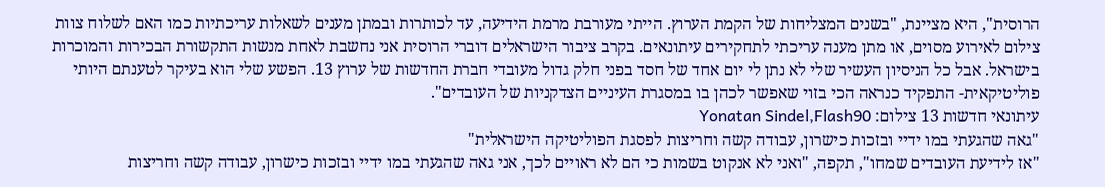הרוסית", היא מציינת, "בשנים המצליחות של הקמת הערוץ. הייתי מעורבת מרמת הידיעה, עד לכותרות ובמתן מענים לשאלות עריכתיות כמו האם לשלוח צוות צילום לאירוע מסוים, או מתן מענה עריכתי לתחקירים עיתונאים. בקרב ציבור הישראלים דוברי הרוסית אני נחשבת לאחת מנשות התקשורת הבכירות והמוכרות בישראל. אבל כל הניסיון העשיר שלי לא נתן לי יום אחד של חסד בפני חלק גדול מעובדי חברת החדשות של ערוץ 13. הפשע שלי הוא בעיקר לטענתם היותי פוליטיקאית- התפקיד כנראה הכי בזוי שאפשר לכהן בו במסגרת העיניים הצדקניות של העובדים".
עיתונאי חדשות 13 צילום: Yonatan Sindel,Flash90
"גאה שהגעתי במו ידיי ובזכות כישרון, עבודה קשה וחריצות לפסגת הפוליטיקה הישראלית"
"אז לידיעת העובדים שמחו", תקפה, "ואני לא אנקוט בשמות כי הם לא ראויים לכך, אני גאה שהגעתי במו ידיי ובזכות כישרון, עבודה קשה וחריצות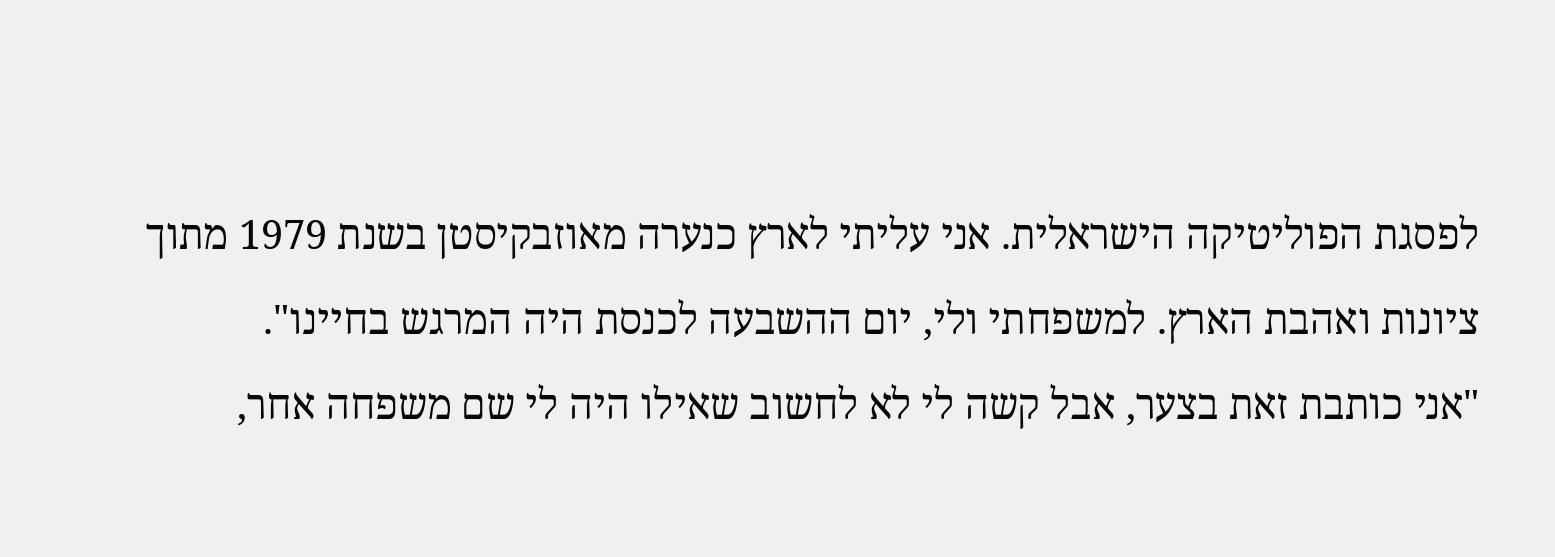לפסגת הפוליטיקה הישראלית. אני עליתי לארץ כנערה מאוזבקיסטן בשנת 1979 מתוך ציונות ואהבת הארץ. למשפחתי ולי, יום ההשבעה לכנסת היה המרגש בחיינו".
"אני כותבת זאת בצער, אבל קשה לי לא לחשוב שאילו היה לי שם משפחה אחר,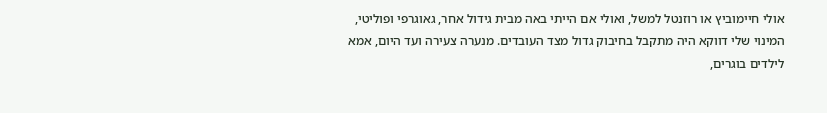אולי חיימוביץ או רוזנטל למשל, ואולי אם הייתי באה מבית גידול אחר, גאוגרפי ופוליטי, המינוי שלי דווקא היה מתקבל בחיבוק גדול מצד העובדים. מנערה צעירה ועד היום, אמא לילדים בוגרים,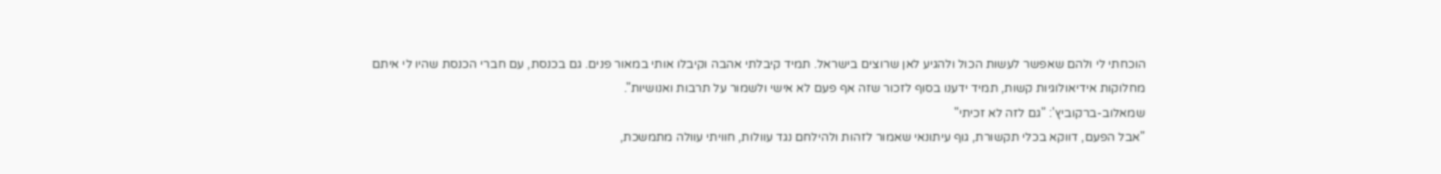הוכחתי לי ולהם שאפשר לעשות הכול ולהגיע לאן שרוצים בישראל. תמיד קיבלתי אהבה וקיבלו אותי במאור פנים. גם בכנסת, עם חברי הכנסת שהיו לי איתם מחלוקות אידיאולוגיות קשות, תמיד ידענו בסוף לזכור שזה אף פעם לא אישי ולשמור על תרבות ואנושיות".
שמאלוב-ברקוביץ': "גם לזה לא זכיתי"
"אבל הפעם, דווקא בכלי תקשורת, גוף עיתונאי שאמור לזהות ולהילחם נגד עוולות, חוויתי עוולה מתמשכת,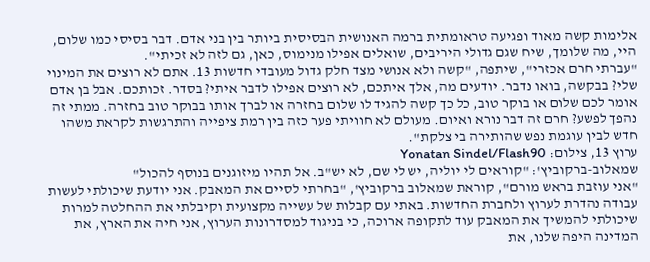אלימות קשה מאוד ופגיעה טראומתית ברמה האנושית הבסיסית ביותר בין בני אדם. דבר בסיסי כמו שלום, היי, מה שלומך, שיח שגם גדולי היריבים, שואלים אפילו מנימוס, כאן, גם לזה לא זכיתי".
"עברתי חרם אכזרי", שיתפה, "קשה ולא אנושי מצד חלק גדול מעובדי חדשות 13. אתם לא רוצים את המינוי שלי? בבקשה, בואו נדבר. יודעים מה, אלך איתכם, לא רוצים אפילו לדבר איתי? בסדר. זכותכם. אבל בן אדם אומר לכם שלום או בוקר טוב, כל כך קשה להגיד לו שלום בחזרה או לברך אותו בבוקר טוב בחזרה. ממתי זה נהפך לפשע? חרם זה דבר נורא ואיום. מעולם לא חוויתי פער כזה בין רמת ציפייה והתרגשות לקראת משהו חדש לבין עוגמת נפש שהותירה בי צלקת".
ערוץ 13, צילום: Yonatan Sindel/Flash90
שמאלוב-ברקוביץ': "קוראים לי יוליה, יש לי שם, לא יש"ב. אל תהיו מיזוגנים בנוסף להכול"
"אני עוזבת בראש מורם", קוראת שמאלוב ברקוביץ', "בחרתי לסיים את המאבק. אני יודעת שיכולתי לעשות עבודה נהדרת לערוץ ולחברת החדשות. באתי עם קבלות של עשייה מקצועית וקיבלתי את ההחלטה למרות שיכולתי להמשיך את המאבק עוד לתקופה ארוכה, כי בניגוד למסדרונות הערוץ, אני חיה את הארץ, את המדינה היפה שלנו, את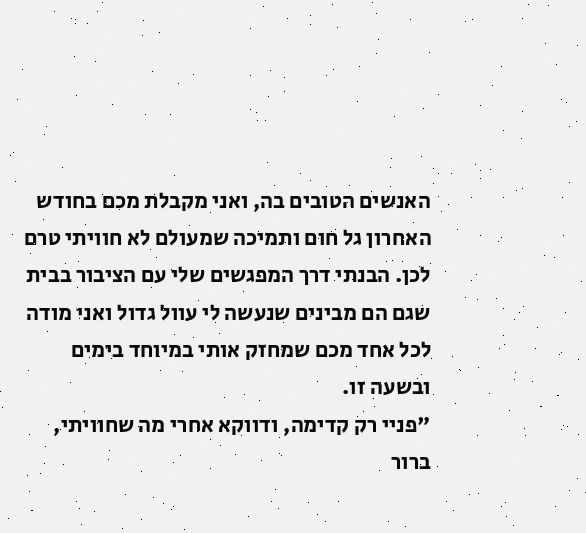האנשים הטובים בה, ואני מקבלת מכם בחודש האחרון גל חום ותמיכה שמעולם לא חוויתי טרם לכן. הבנתי דרך המפגשים שלי עם הציבור בבית שגם הם מבינים שנעשה לי עוול גדול ואני מודה לכל אחד מכם שמחזק אותי במיוחד בימים ובשעה זו.
"פניי רק קדימה, ודווקא אחרי מה שחוויתי, ברור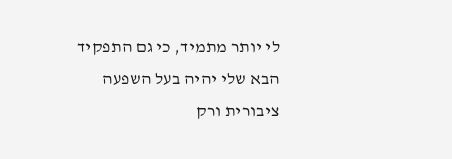לי יותר מתמיד, כי גם התפקיד הבא שלי יהיה בעל השפעה ציבורית ורק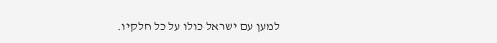למען עם ישראל כולו על כל חלקיו.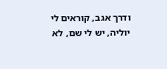ודרך אגב, קוראים לי יוליה, יש לי שם, לא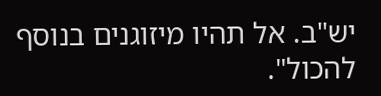יש"ב. אל תהיו מיזוגנים בנוסף להכול".